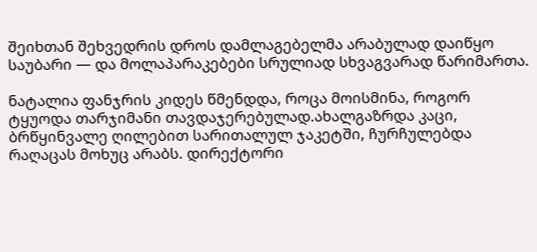შეიხთან შეხვედრის დროს დამლაგებელმა არაბულად დაიწყო საუბარი — და მოლაპარაკებები სრულიად სხვაგვარად წარიმართა.

ნატალია ფანჯრის კიდეს წმენდდა, როცა მოისმინა, როგორ ტყუოდა თარჯიმანი თავდაჯერებულად.ახალგაზრდა კაცი, ბრწყინვალე ღილებით სარითალულ ჯაკეტში, ჩურჩულებდა რაღაცას მოხუც არაბს. დირექტორი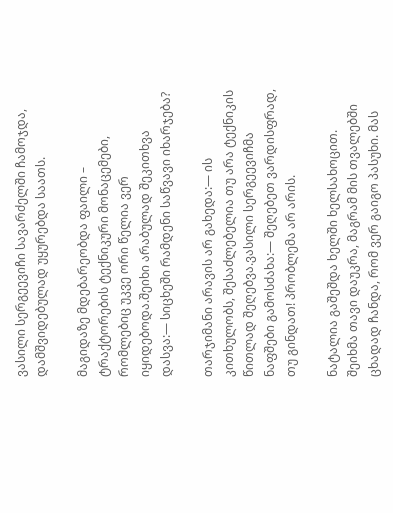ვასილი სერგეევიჩი სავარძელში ჩამოჯდა, დამშვიდებულად უყურებდა საათს.

მაგიდაზე მდებარეობდა ფაილი – ტრაქტორების ტექნიკური მონაცემები, რომლებიც უკვე ორი წელია ვერ იყიდებოდა.შეიხი არაბულად შეკითხვა დასვა:— სიცხეში რამდენი საწვავი იხარჯება?

თარჯიმანი არავის არ გახედა:— ის კითხულობს, შესაძლებელია თუ არა ტექნიკის წითლად შეღებვა.ვასილი სერგეევიჩმა ნაფშები გამოსძახა:— შეღებეთ ვარდისფრად, თუ გინდათ! პრობლემა არ არის.

ნატალია გაშეშდა ხელში ხელსახოცით. შეიხმა თავი დაუკრა, მაგრამ მის თვალებში ცხადად ჩანდა, რომ ვერ გაიგო პასუხი. მას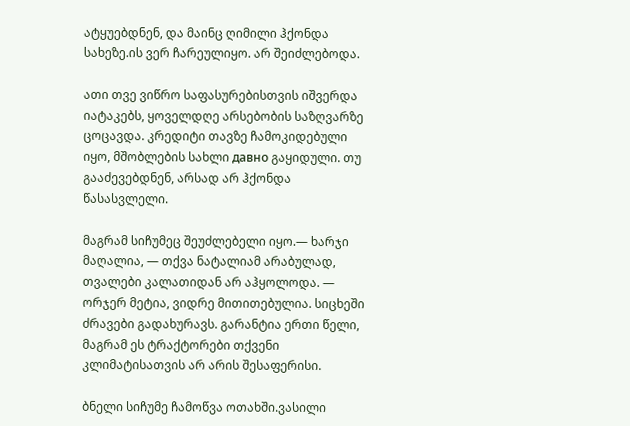ატყუებდნენ, და მაინც ღიმილი ჰქონდა სახეზე.ის ვერ ჩარეულიყო. არ შეიძლებოდა.

ათი თვე ვიწრო საფასურებისთვის იშვერდა იატაკებს, ყოველდღე არსებობის საზღვარზე ცოცავდა. კრედიტი თავზე ჩამოკიდებული იყო, მშობლების სახლი давно გაყიდული. თუ გააძევებდნენ, არსად არ ჰქონდა წასასვლელი.

მაგრამ სიჩუმეც შეუძლებელი იყო.— ხარჯი მაღალია, — თქვა ნატალიამ არაბულად, თვალები კალათიდან არ აჰყოლოდა. — ორჯერ მეტია, ვიდრე მითითებულია. სიცხეში ძრავები გადახურავს. გარანტია ერთი წელი, მაგრამ ეს ტრაქტორები თქვენი კლიმატისათვის არ არის შესაფერისი.

ბნელი სიჩუმე ჩამოწვა ოთახში.ვასილი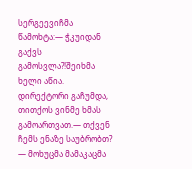სერგეევიჩმა წამოხტა:— ჭკუიდან გაქვს გამოსვლა?!შეიხმა ხელი აწია. დირექტორი გაჩუმდა, თითქოს ვინმე ხმას გამოართვათ.— თქვენ ჩემს ენაზე საუბრობთ? — მოხუცმა მამაკაცმა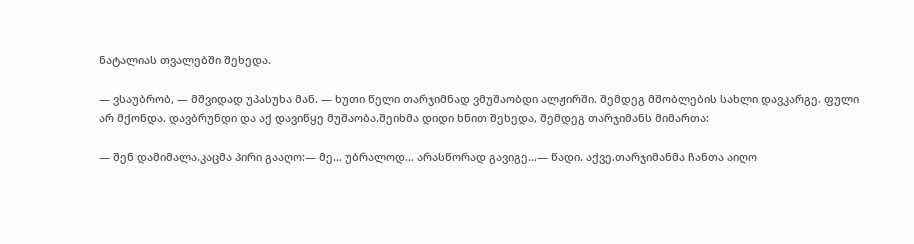ნატალიას თვალებში შეხედა.

— ვსაუბრობ, — მშვიდად უპასუხა მან. — ხუთი წელი თარჯიმნად ვმუშაობდი ალჟირში. შემდეგ მშობლების სახლი დავკარგე. ფული არ მქონდა. დავბრუნდი და აქ დავიწყე მუშაობა.შეიხმა დიდი ხნით შეხედა, შემდეგ თარჯიმანს მიმართა:

— შენ დამიმალა.კაცმა პირი გააღო:— მე… უბრალოდ… არასწორად გავიგე…— წადი. აქვე.თარჯიმანმა ჩანთა აიღო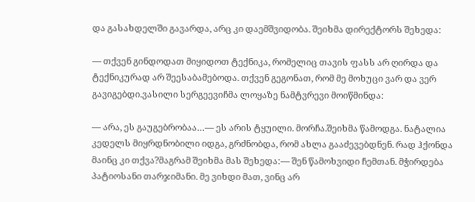და გასახდელში გავარდა, არც კი დაემშვიდობა. შეიხმა დირექტორს შეხედა:

— თქვენ გინდოდათ მიყიდოთ ტექნიკა, რომელიც თავის ფასს არ ღირდა და ტექნიკურად არ შეესაბამებოდა. თქვენ გეგონათ, რომ მე მოხუცი ვარ და ვერ გავიგებდი.ვასილი სერგეევიჩმა ლოყაზე ნამტვრევი მოიწმინდა:

— არა, ეს გაუგებრობაა…— ეს არის ტყუილი. მორჩა.შეიხმა წამოდგა. ნატალია კედელს მიყრდნობილი იდგა, გრძნობდა, რომ ახლა გააძევებდნენ. რად ჰქონდა მაინც კი თქვა?მაგრამ შეიხმა მას შეხედა:— შენ წამოხვიდი ჩემთან. მჭირდება პატიოსანი თარჯიმანი. მე ვიხდი მათ, ვინც არ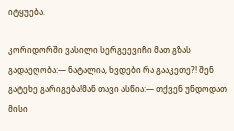იტყუება.

კორიდორში ვასილი სერგეევიჩი მათ გზას გადაეღობა:— ნატალია, ხვდები რა გააკეთე?! შენ გატეხე გარიგება!მან თავი ასწია:— თქვენ უნდოდათ მისი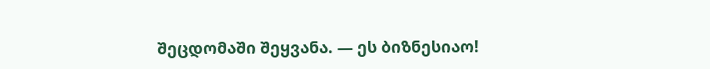შეცდომაში შეყვანა. — ეს ბიზნესიაო!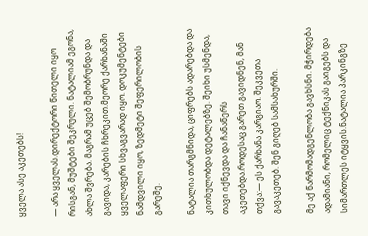ყველა ასე აკეთებს!

— არა ყველას.დირექტორი წითელი იყო რისგან, მუშტები შეკრული. ნატალიამ ეგონა, ახლა შვრება. მაგრამ უცებ შემობრუნდა და გავიდა, კარების ჩხრეკით.მეორე ქარხანაში ყველაფერი სხვაგვარად იყო. დოკუმენტები ნამდვილი იყო, ზედმეტი შეფერილობის გარეშე.

ნატალია თარგმნიდა, ციფრებს ადარებდა და კითხულობდა დეტალებზე. შეიხი უსმენდა, თავი იქნევდა და ჩანაწერს აკეთებდა.როდესაც გარეთ გავიდნენ, მან თქვა:— ეს ქარხანა კარგიაო. შეკვეთა გავაკეთებ. შენ გიღებ სამსახურში.

მე აქ წარმომადგენლობა გავხსნი. მჭირდება ადამიანი, რომელიც ტექნიკას გაიგებს და სიმართლეს იტყვის.ნატალია პარკინგზე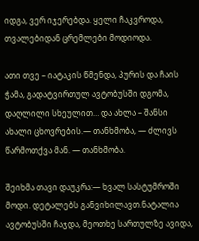იდგა, ვერ იჯერებდა. ყელი ჩაკვროდა, თვალებიდან ცრემლები მოდიოდა.

ათი თვე – იატაკის წმენდა, პურის და ჩაის ჭამა, გადატვირთულ ავტობუსში დგომა, დაღლილი სხეულით… და ახლა – შანსი ახალი ცხოვრების.— თანხმობა, — ძლივს წარმოთქვა მან. — თანხმობა.

შეიხმა თავი დაუკრა:— ხვალ სასტუმროში მოდი. დეტალებს განვიხილავთ.ნატალია ავტობუსში ჩაჯდა, მეოთხე სართულზე ავიდა,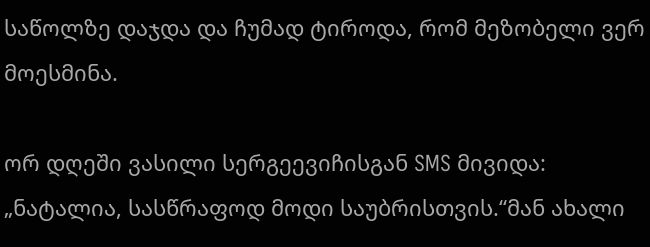საწოლზე დაჯდა და ჩუმად ტიროდა, რომ მეზობელი ვერ მოესმინა.

ორ დღეში ვასილი სერგეევიჩისგან SMS მივიდა: „ნატალია, სასწრაფოდ მოდი საუბრისთვის.“მან ახალი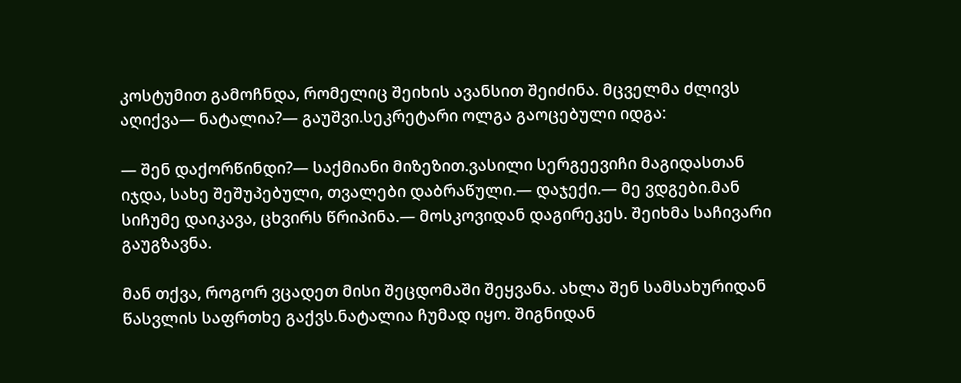კოსტუმით გამოჩნდა, რომელიც შეიხის ავანსით შეიძინა. მცველმა ძლივს აღიქვა— ნატალია?— გაუშვი.სეკრეტარი ოლგა გაოცებული იდგა:

— შენ დაქორწინდი?— საქმიანი მიზეზით.ვასილი სერგეევიჩი მაგიდასთან იჯდა, სახე შეშუპებული, თვალები დაბრაწული.— დაჯექი.— მე ვდგები.მან სიჩუმე დაიკავა, ცხვირს წრიპინა.— მოსკოვიდან დაგირეკეს. შეიხმა საჩივარი გაუგზავნა.

მან თქვა, როგორ ვცადეთ მისი შეცდომაში შეყვანა. ახლა შენ სამსახურიდან წასვლის საფრთხე გაქვს.ნატალია ჩუმად იყო. შიგნიდან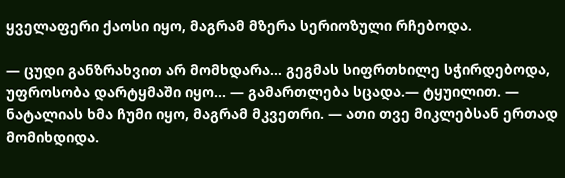ყველაფერი ქაოსი იყო, მაგრამ მზერა სერიოზული რჩებოდა.

— ცუდი განზრახვით არ მომხდარა… გეგმას სიფრთხილე სჭირდებოდა, უფროსობა დარტყმაში იყო… — გამართლება სცადა.— ტყუილით. — ნატალიას ხმა ჩუმი იყო, მაგრამ მკვეთრი. — ათი თვე მიკლებსან ერთად მომიხდიდა.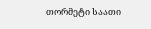თორმეტი საათი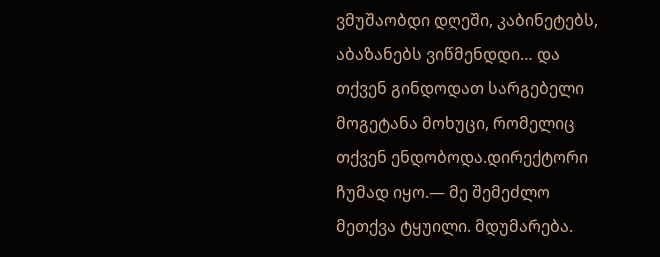ვმუშაობდი დღეში, კაბინეტებს, აბაზანებს ვიწმენდდი… და თქვენ გინდოდათ სარგებელი მოგეტანა მოხუცი, რომელიც თქვენ ენდობოდა.დირექტორი ჩუმად იყო.— მე შემეძლო მეთქვა ტყუილი. მდუმარება.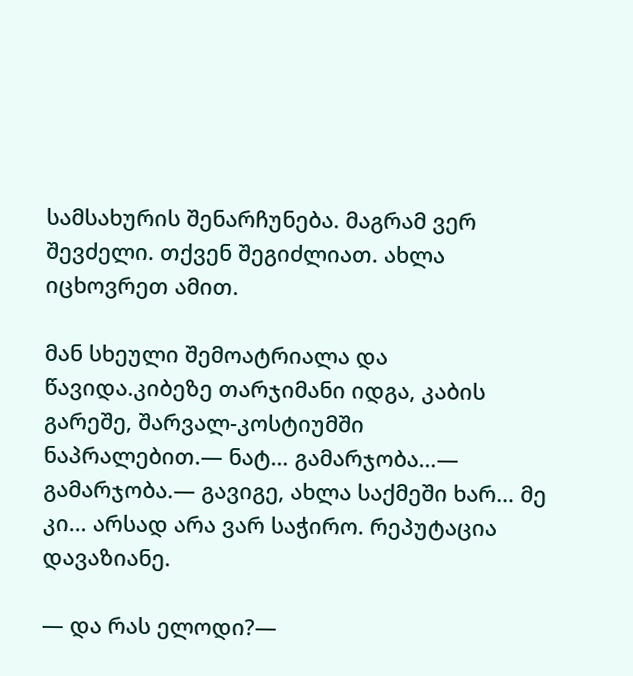სამსახურის შენარჩუნება. მაგრამ ვერ შევძელი. თქვენ შეგიძლიათ. ახლა იცხოვრეთ ამით.

მან სხეული შემოატრიალა და წავიდა.კიბეზე თარჯიმანი იდგა, კაბის გარეშე, შარვალ-კოსტიუმში ნაპრალებით.— ნატ… გამარჯობა…— გამარჯობა.— გავიგე, ახლა საქმეში ხარ… მე კი… არსად არა ვარ საჭირო. რეპუტაცია დავაზიანე.

— და რას ელოდი?—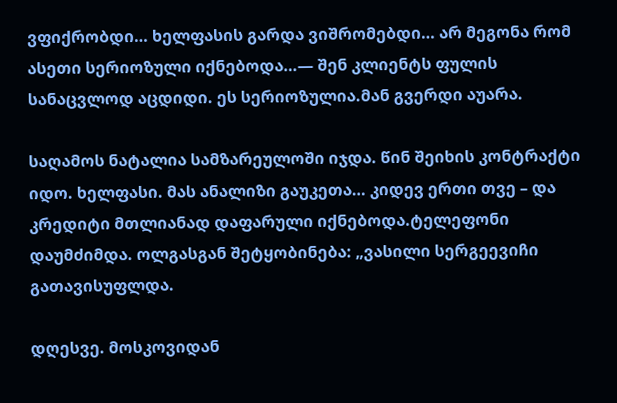ვფიქრობდი… ხელფასის გარდა ვიშრომებდი… არ მეგონა რომ ასეთი სერიოზული იქნებოდა…— შენ კლიენტს ფულის სანაცვლოდ აცდიდი. ეს სერიოზულია.მან გვერდი აუარა.

საღამოს ნატალია სამზარეულოში იჯდა. წინ შეიხის კონტრაქტი იდო. ხელფასი. მას ანალიზი გაუკეთა… კიდევ ერთი თვე – და კრედიტი მთლიანად დაფარული იქნებოდა.ტელეფონი დაუმძიმდა. ოლგასგან შეტყობინება: „ვასილი სერგეევიჩი გათავისუფლდა.

დღესვე. მოსკოვიდან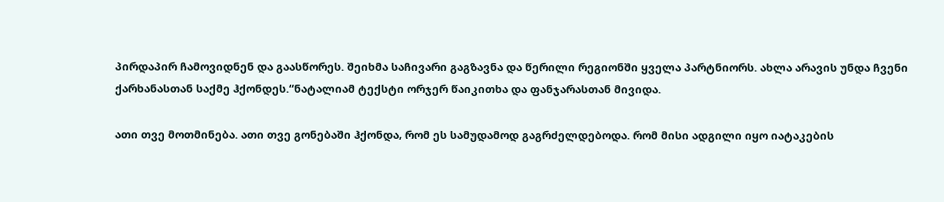პირდაპირ ჩამოვიდნენ და გაასწორეს. შეიხმა საჩივარი გაგზავნა და წერილი რეგიონში ყველა პარტნიორს. ახლა არავის უნდა ჩვენი ქარხანასთან საქმე ჰქონდეს.“ნატალიამ ტექსტი ორჯერ წაიკითხა და ფანჯარასთან მივიდა.

ათი თვე მოთმინება. ათი თვე გონებაში ჰქონდა, რომ ეს სამუდამოდ გაგრძელდებოდა. რომ მისი ადგილი იყო იატაკების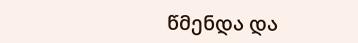წმენდა და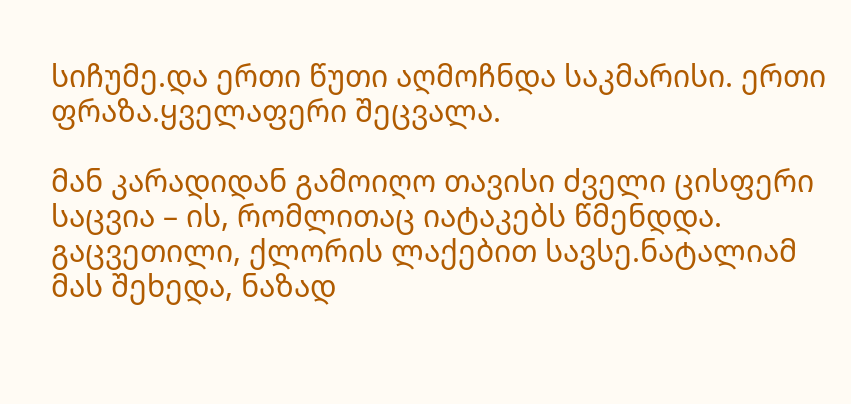სიჩუმე.და ერთი წუთი აღმოჩნდა საკმარისი. ერთი ფრაზა.ყველაფერი შეცვალა.

მან კარადიდან გამოიღო თავისი ძველი ცისფერი საცვია – ის, რომლითაც იატაკებს წმენდდა. გაცვეთილი, ქლორის ლაქებით სავსე.ნატალიამ მას შეხედა, ნაზად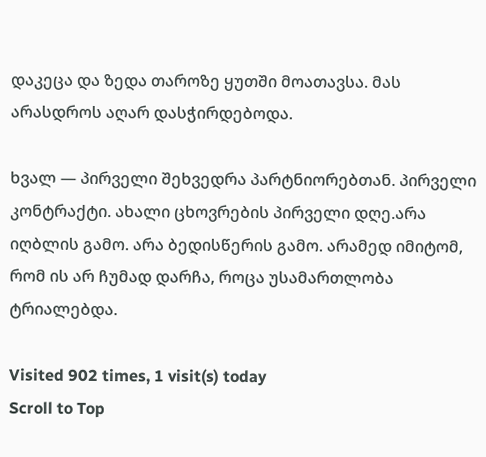დაკეცა და ზედა თაროზე ყუთში მოათავსა. მას არასდროს აღარ დასჭირდებოდა.

ხვალ — პირველი შეხვედრა პარტნიორებთან. პირველი კონტრაქტი. ახალი ცხოვრების პირველი დღე.არა იღბლის გამო. არა ბედისწერის გამო. არამედ იმიტომ, რომ ის არ ჩუმად დარჩა, როცა უსამართლობა ტრიალებდა.

Visited 902 times, 1 visit(s) today
Scroll to Top